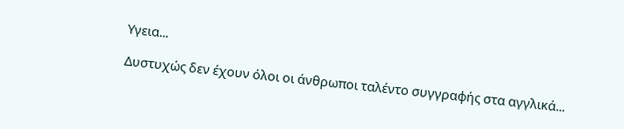Υγεια...

Δυστυχώς δεν έχουν όλοι οι άνθρωποι ταλέντο συγγραφής στα αγγλικά...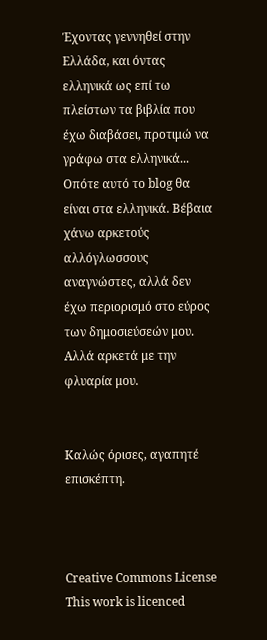Έχοντας γεννηθεί στην Ελλάδα, και όντας ελληνικά ως επί τω πλείστων τα βιβλία που έχω διαβάσει, προτιμώ να γράφω στα ελληνικά... Οπότε αυτό το blog θα είναι στα ελληνικά. Βέβαια χάνω αρκετούς αλλόγλωσσους αναγνώστες, αλλά δεν έχω περιορισμό στο εύρος των δημοσιεύσεών μου.
Αλλά αρκετά με την φλυαρία μου.


Καλώς όρισες, αγαπητέ επισκέπτη.



Creative Commons License
This work is licenced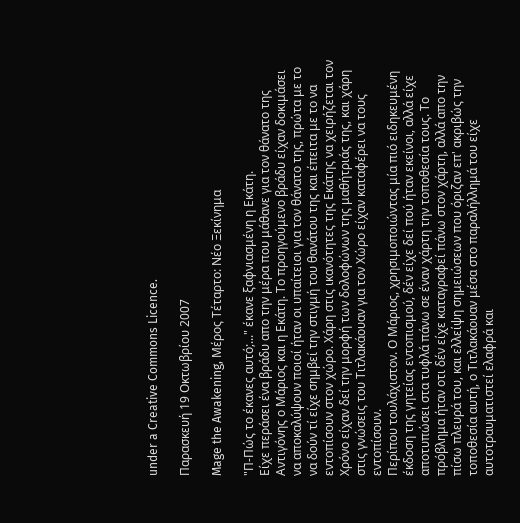under a Creative Commons Licence.

Παρασκευή 19 Οκτωβρίου 2007

Mage the Awakening, Μέρος Τέταρτο: Νέο Ξεκίνημα

"Π-Πώς το έκανες αυτό;..." έκανε ξαφνιασμένη η Εκάτη.
Είχε περάσει ένα βράδυ απο την μέρα που μάθανε για τον θάνατο της Αντιγόνης ο Μάριος και η Εκάτη. Το προηγούμενο βράδυ είχαν δοκιμάσει να αποκαλύψουν ποιοί ήταν οι υπαίτειοι για τον θάνατο της, πρώτα με το να δούν τί είχε σημβεί την στιγμή του θανάτου της και έπειτα με το να εντοπίσουν στον χώρο. Χάρη στις ικανότητες της Εκάτης να χειρήζεται τον Χρόνο είχαν δεί την μορφή των δολοφώνων της μαθήτριάς της, και χάρη στις γνώσεις του Τιτλακάουαν για τον Χώρο είχαν καταφέρει να τους εντοπίσουν.
Περίπου τουλάχιστον. Ο Μάριος, χρησιμοποιώντας μία πιό ειδηκευμένη έκδοση της γητείας εντοπισμού, δέν είχε δεί πού ήταν εκείνοι, αλλά είχε αποτυπώσει στα τυφλά πάνω σε έναν χάρτη την τοποθεσία τους. Το πρόβλημα ήταν οτι δέν είχε καταγραφεί πάνω στον χάρτη, αλλά απο την πίσω πλευρά του, και ελλείψη σημειώσεων που όριζαν επ' ακριβώς την τοποθεσία αυτή, ο Τιτλακάουαν μέσα στο παραλήλλημά του είχε αυτοτραυματιστεί ελαφρά και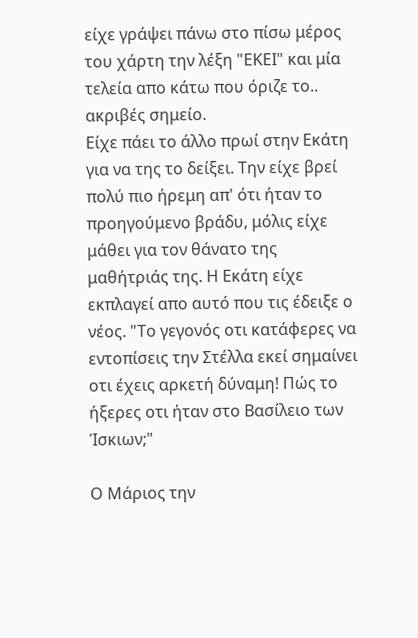είχε γράψει πάνω στο πίσω μέρος του χάρτη την λέξη "ΕΚΕΙ" και μία τελεία απο κάτω που όριζε το.. ακριβές σημείο.
Είχε πάει το άλλο πρωί στην Εκάτη για να της το δείξει. Την είχε βρεί πολύ πιο ήρεμη απ' ότι ήταν το προηγούμενο βράδυ, μόλις είχε μάθει για τον θάνατο της μαθήτριάς της. Η Εκάτη είχε εκπλαγεί απο αυτό που τις έδειξε ο νέος. "Το γεγονός οτι κατάφερες να εντοπίσεις την Στέλλα εκεί σημαίνει οτι έχεις αρκετή δύναμη! Πώς το ήξερες οτι ήταν στο Βασίλειο των Ίσκιων;"

Ο Μάριος την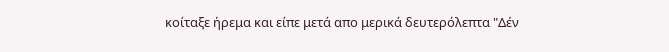κοίταξε ήρεμα και είπε μετά απο μερικά δευτερόλεπτα "Δέν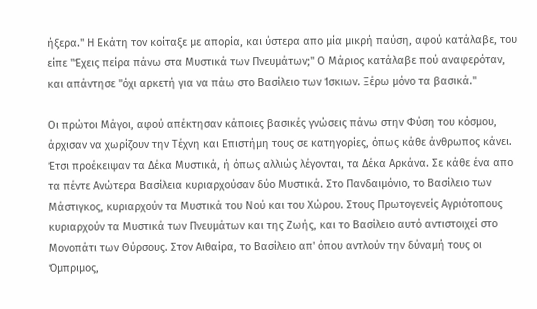ήξερα." Η Εκάτη τον κοίταξε με απορία, και ύστερα απο μία μικρή παύση, αφού κατάλαβε, του είπε "Έχεις πείρα πάνω στα Μυστικά των Πνευμάτων;" Ο Μάριος κατάλαβε πού αναφερόταν, και απάντησε "όχι αρκετή για να πάω στο Βασίλειο των Ίσκιων. Ξέρω μόνο τα βασικά."

Οι πρώτοι Μάγοι, αφού απέκτησαν κάποιες βασικές γνώσεις πάνω στην Φύση του κόσμου, άρχισαν να χωρίζουν την Τέχνη και Επιστήμη τους σε κατηγορίες, όπως κάθε άνθρωπος κάνει. Έτσι προέκειψαν τα Δέκα Μυστικά, ή όπως αλλιώς λέγονται, τα Δέκα Αρκάνα. Σε κάθε ένα απο τα πέντε Ανώτερα Βασίλεια κυριαρχούσαν δύο Μυστικά. Στο Πανδαιμόνιο, το Βασίλειο των Μάστιγκος, κυριαρχούν τα Μυστικά του Νού και του Χώρου. Στους Πρωτογενείς Αγριότοπους κυριαρχούν τα Μυστικά των Πνευμάτων και της Ζωής, και το Βασίλειο αυτό αντιστοιχεί στο Μονοπάτι των Θύρσους. Στον Αιθαίρα, το Βασίλειο απ' όπου αντλούν την δύναμή τους οι Όμπριμος,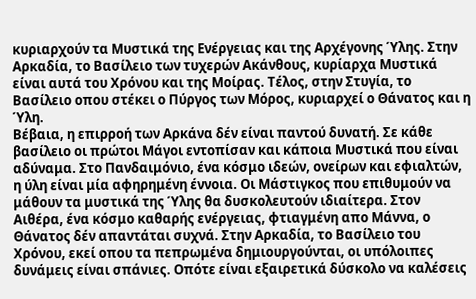κυριαρχούν τα Μυστικά της Ενέργειας και της Αρχέγονης Ύλης. Στην Αρκαδία, το Βασίλειο των τυχερών Ακάνθους, κυρίαρχα Μυστικά είναι αυτά του Χρόνου και της Μοίρας. Τέλος, στην Στυγία, το Βασίλειο οπου στέκει ο Πύργος των Μόρος, κυριαρχεί ο Θάνατος και η Ύλη.
Βέβαια, η επιρροή των Αρκάνα δέν είναι παντού δυνατή. Σε κάθε βασίλειο οι πρώτοι Μάγοι εντοπίσαν και κάποια Μυστικά που είναι αδύναμα. Στο Πανδαιμόνιο, ένα κόσμο ιδεών, ονείρων και εφιαλτών, η ύλη είναι μία αφηρημένη έννοια. Οι Μάστιγκος που επιθυμούν να μάθουν τα μυστικά της Ύλης θα δυσκολευτούν ιδιαίτερα. Στον Αιθέρα, ένα κόσμο καθαρής ενέργειας, φτιαγμένη απο Μάννα, ο Θάνατος δέν απαντάται συχνά. Στην Αρκαδία, το Βασίλειο του Χρόνου, εκεί οπου τα πεπρωμένα δημιουργούνται, οι υπόλοιπες δυνάμεις είναι σπάνιες. Οπότε είναι εξαιρετικά δύσκολο να καλέσεις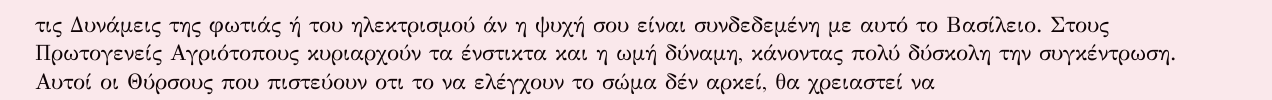τις Δυνάμεις της φωτιάς ή του ηλεκτρισμού άν η ψυχή σου είναι συνδεδεμένη με αυτό το Βασίλειο. Στους Πρωτογενείς Αγριότοπους κυριαρχούν τα ένστικτα και η ωμή δύναμη, κάνοντας πολύ δύσκολη την συγκέντρωση. Αυτοί οι Θύρσους που πιστεύουν οτι το να ελέγχουν το σώμα δέν αρκεί, θα χρειαστεί να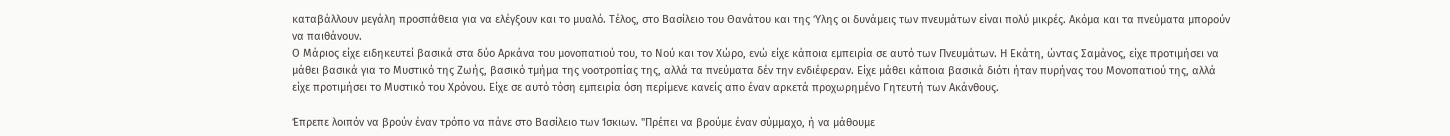καταβάλλουν μεγάλη προσπάθεια για να ελέγξουν και το μυαλό. Τέλος, στο Βασίλειο του Θανάτου και της Ύλης οι δυνάμεις των πνευμάτων είναι πολύ μικρές. Ακόμα και τα πνεύματα μπορούν να παιθάνουν.
Ο Μάριος είχε ειδηκευτεί βασικά στα δύο Αρκάνα του μονοπατιού του, το Νού και τον Χώρο, ενώ είχε κάποια εμπειρία σε αυτό των Πνευμάτων. Η Εκάτη, ώντας Σαμάνος, είχε προτιμήσει να μάθει βασικά για το Μυστικό της Ζωής, βασικό τμήμα της νοοτροπίας της, αλλά τα πνεύματα δέν την ενδιέφεραν. Είχε μάθει κάποια βασικά διότι ήταν πυρήνας του Μονοπατιού της, αλλά είχε προτιμήσει το Μυστικό του Χρόνου. Είχε σε αυτό τόση εμπειρία όση περίμενε κανείς απο έναν αρκετά προχωρημένο Γητευτή των Ακάνθους.

Έπρεπε λοιπόν να βρούν έναν τρόπο να πάνε στο Βασίλειο των Ίσκιων. "Πρέπει να βρούμε έναν σύμμαχο, ή να μάθουμε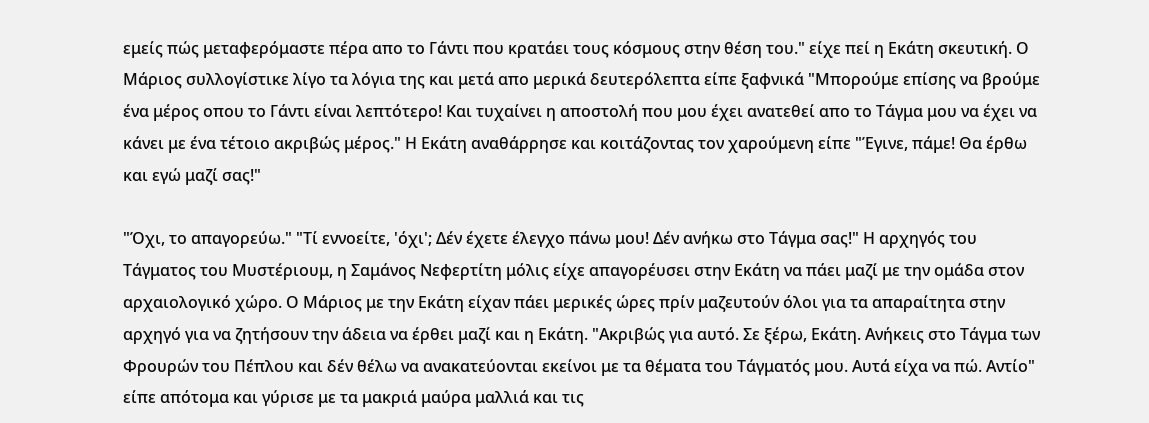εμείς πώς μεταφερόμαστε πέρα απο το Γάντι που κρατάει τους κόσμους στην θέση του." είχε πεί η Εκάτη σκευτική. Ο Μάριος συλλογίστικε λίγο τα λόγια της και μετά απο μερικά δευτερόλεπτα είπε ξαφνικά "Μπορούμε επίσης να βρούμε ένα μέρος οπου το Γάντι είναι λεπτότερο! Και τυχαίνει η αποστολή που μου έχει ανατεθεί απο το Τάγμα μου να έχει να κάνει με ένα τέτοιο ακριβώς μέρος." Η Εκάτη αναθάρρησε και κοιτάζοντας τον χαρούμενη είπε "Έγινε, πάμε! Θα έρθω και εγώ μαζί σας!"

"Όχι, το απαγορεύω." "Τί εννοείτε, 'όχι'; Δέν έχετε έλεγχο πάνω μου! Δέν ανήκω στο Τάγμα σας!" Η αρχηγός του Τάγματος του Μυστέριουμ, η Σαμάνος Νεφερτίτη μόλις είχε απαγορέυσει στην Εκάτη να πάει μαζί με την ομάδα στον αρχαιολογικό χώρο. Ο Μάριος με την Εκάτη είχαν πάει μερικές ώρες πρίν μαζευτούν όλοι για τα απαραίτητα στην αρχηγό για να ζητήσουν την άδεια να έρθει μαζί και η Εκάτη. "Ακριβώς για αυτό. Σε ξέρω, Εκάτη. Ανήκεις στο Τάγμα των Φρουρών του Πέπλου και δέν θέλω να ανακατεύονται εκείνοι με τα θέματα του Τάγματός μου. Αυτά είχα να πώ. Αντίο" είπε απότομα και γύρισε με τα μακριά μαύρα μαλλιά και τις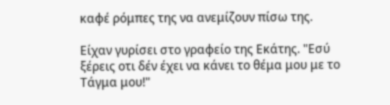καφέ ρόμπες της να ανεμίζουν πίσω της.

Είχαν γυρίσει στο γραφείο της Εκάτης. "Εσύ ξέρεις οτι δέν έχει να κάνει το θέμα μου με το Τάγμα μου!"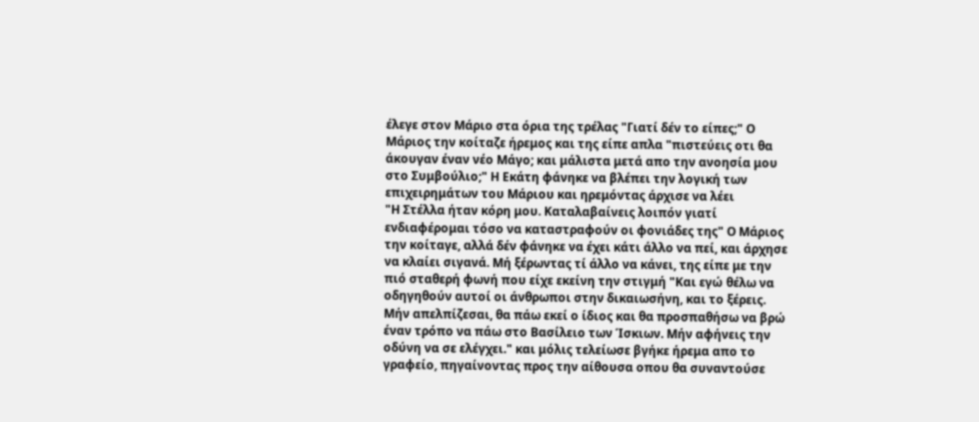έλεγε στον Μάριο στα όρια της τρέλας "Γιατί δέν το είπες;" Ο Μάριος την κοίταζε ήρεμος και της είπε απλα "πιστεύεις οτι θα άκουγαν έναν νέο Μάγο; και μάλιστα μετά απο την ανοησία μου στο Συμβούλιο;" Η Εκάτη φάνηκε να βλέπει την λογική των επιχειρημάτων του Μάριου και ηρεμόντας άρχισε να λέει
"Η Στέλλα ήταν κόρη μου. Καταλαβαίνεις λοιπόν γιατί ενδιαφέρομαι τόσο να καταστραφούν οι φονιάδες της" Ο Μάριος την κοίταγε, αλλά δέν φάνηκε να έχει κάτι άλλο να πεί, και άρχησε να κλαίει σιγανά. Μή ξέρωντας τί άλλο να κάνει, της είπε με την πιό σταθερή φωνή που είχε εκείνη την στιγμή "Και εγώ θέλω να οδηγηθούν αυτοί οι άνθρωποι στην δικαιωσήνη, και το ξέρεις. Μήν απελπίζεσαι, θα πάω εκεί ο ίδιος και θα προσπαθήσω να βρώ έναν τρόπο να πάω στο Βασίλειο των Ίσκιων. Μήν αφήνεις την οδύνη να σε ελέγχει." και μόλις τελείωσε βγήκε ήρεμα απο το γραφείο, πηγαίνοντας προς την αίθουσα οπου θα συναντούσε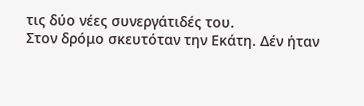τις δύο νέες συνεργάτιδές του.
Στον δρόμο σκευτόταν την Εκάτη. Δέν ήταν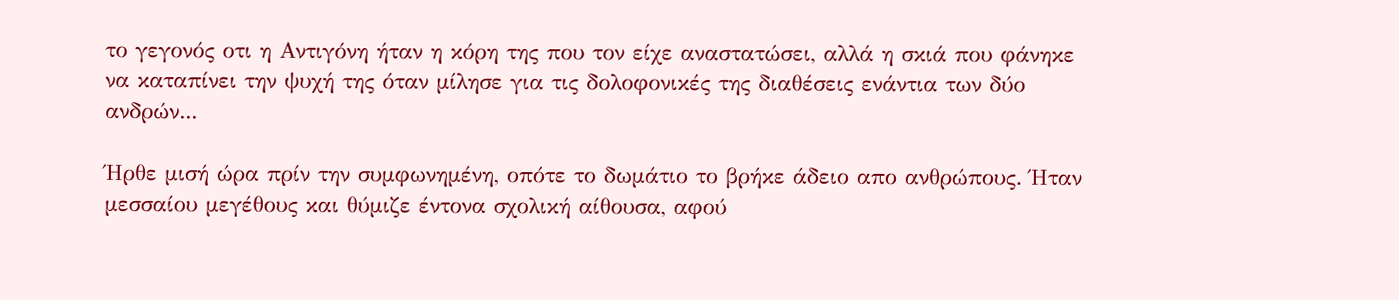το γεγονός οτι η Αντιγόνη ήταν η κόρη της που τον είχε αναστατώσει, αλλά η σκιά που φάνηκε να καταπίνει την ψυχή της όταν μίλησε για τις δολοφονικές της διαθέσεις ενάντια των δύο ανδρών...

Ήρθε μισή ώρα πρίν την συμφωνημένη, οπότε το δωμάτιο το βρήκε άδειο απο ανθρώπους. Ήταν μεσσαίου μεγέθους και θύμιζε έντονα σχολική αίθουσα, αφού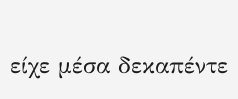είχε μέσα δεκαπέντε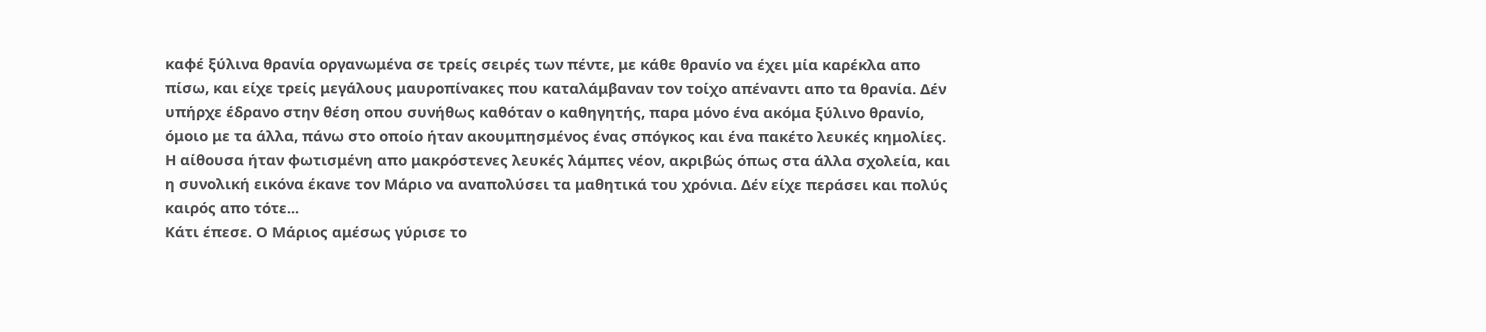καφέ ξύλινα θρανία οργανωμένα σε τρείς σειρές των πέντε, με κάθε θρανίο να έχει μία καρέκλα απο πίσω, και είχε τρείς μεγάλους μαυροπίνακες που καταλάμβαναν τον τοίχο απέναντι απο τα θρανία. Δέν υπήρχε έδρανο στην θέση οπου συνήθως καθόταν ο καθηγητής, παρα μόνο ένα ακόμα ξύλινο θρανίο, όμοιο με τα άλλα, πάνω στο οποίο ήταν ακουμπησμένος ένας σπόγκος και ένα πακέτο λευκές κημολίες. Η αίθουσα ήταν φωτισμένη απο μακρόστενες λευκές λάμπες νέον, ακριβώς όπως στα άλλα σχολεία, και η συνολική εικόνα έκανε τον Μάριο να αναπολύσει τα μαθητικά του χρόνια. Δέν είχε περάσει και πολύς καιρός απο τότε...
Κάτι έπεσε. Ο Μάριος αμέσως γύρισε το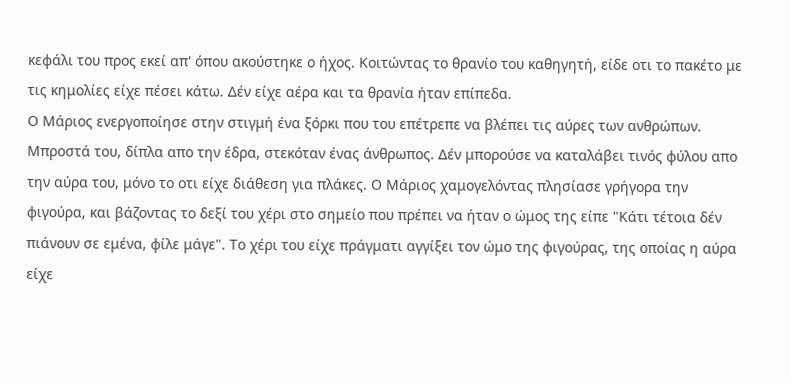κεφάλι του προς εκεί απ' όπου ακούστηκε ο ήχος. Κοιτώντας το θρανίο του καθηγητή, είδε οτι το πακέτο με τις κημολίες είχε πέσει κάτω. Δέν είχε αέρα και τα θρανία ήταν επίπεδα.
Ο Μάριος ενεργοποίησε στην στιγμή ένα ξόρκι που του επέτρεπε να βλέπει τις αύρες των ανθρώπων. Μπροστά του, δίπλα απο την έδρα, στεκόταν ένας άνθρωπος. Δέν μπορούσε να καταλάβει τινός φύλου απο την αύρα του, μόνο το οτι είχε διάθεση για πλάκες. Ο Μάριος χαμογελόντας πλησίασε γρήγορα την φιγούρα, και βάζοντας το δεξί του χέρι στο σημείο που πρέπει να ήταν ο ώμος της είπε "Κάτι τέτοια δέν πιάνουν σε εμένα, φίλε μάγε". Το χέρι του είχε πράγματι αγγίξει τον ώμο της φιγούρας, της οποίας η αύρα είχε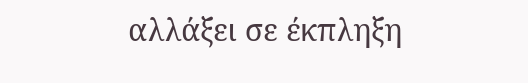αλλάξει σε έκπληξη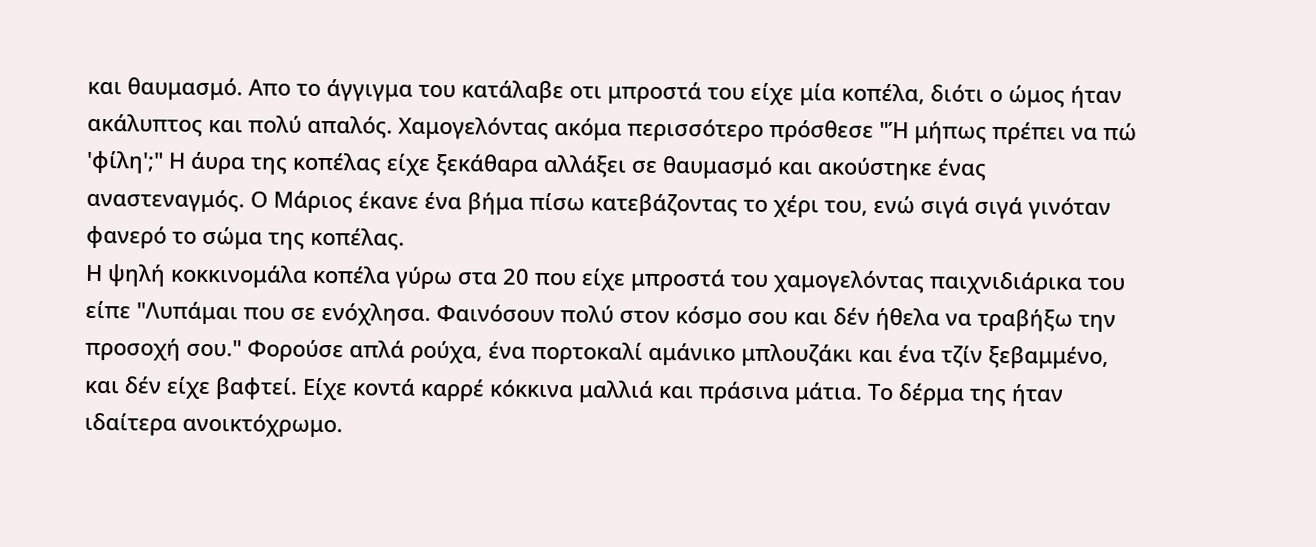και θαυμασμό. Απο το άγγιγμα του κατάλαβε οτι μπροστά του είχε μία κοπέλα, διότι ο ώμος ήταν ακάλυπτος και πολύ απαλός. Χαμογελόντας ακόμα περισσότερο πρόσθεσε "Ή μήπως πρέπει να πώ 'φίλη';" Η άυρα της κοπέλας είχε ξεκάθαρα αλλάξει σε θαυμασμό και ακούστηκε ένας αναστεναγμός. Ο Μάριος έκανε ένα βήμα πίσω κατεβάζοντας το χέρι του, ενώ σιγά σιγά γινόταν φανερό το σώμα της κοπέλας.
Η ψηλή κοκκινομάλα κοπέλα γύρω στα 20 που είχε μπροστά του χαμογελόντας παιχνιδιάρικα του είπε "Λυπάμαι που σε ενόχλησα. Φαινόσουν πολύ στον κόσμο σου και δέν ήθελα να τραβήξω την προσοχή σου." Φορούσε απλά ρούχα, ένα πορτοκαλί αμάνικο μπλουζάκι και ένα τζίν ξεβαμμένο, και δέν είχε βαφτεί. Είχε κοντά καρρέ κόκκινα μαλλιά και πράσινα μάτια. Το δέρμα της ήταν ιδαίτερα ανοικτόχρωμο.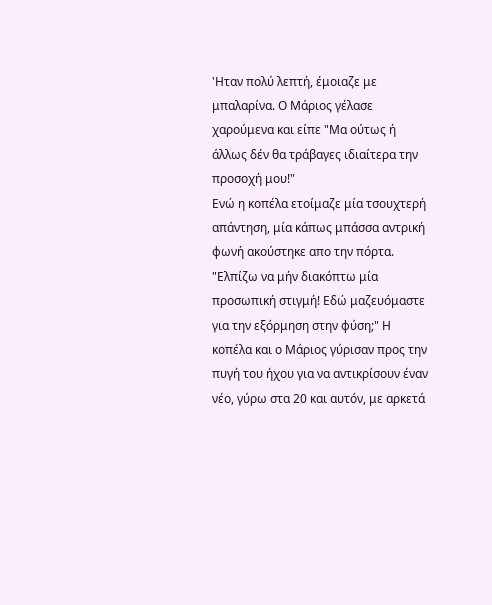'Ηταν πολύ λεπτή, έμοιαζε με μπαλαρίνα. Ο Μάριος γέλασε χαρούμενα και είπε "Μα ούτως ή άλλως δέν θα τράβαγες ιδιαίτερα την προσοχή μου!"
Ενώ η κοπέλα ετοίμαζε μία τσουχτερή απάντηση, μία κάπως μπάσσα αντρική φωνή ακούστηκε απο την πόρτα. "Ελπίζω να μήν διακόπτω μία προσωπική στιγμή! Εδώ μαζευόμαστε για την εξόρμηση στην φύση;" Η κοπέλα και ο Μάριος γύρισαν προς την πυγή του ήχου για να αντικρίσουν έναν νέο, γύρω στα 20 και αυτόν, με αρκετά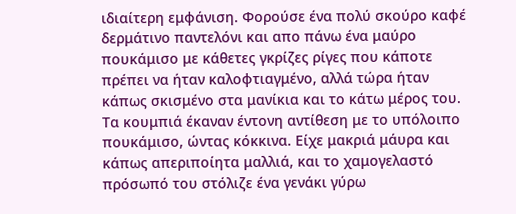ιδιαίτερη εμφάνιση. Φορούσε ένα πολύ σκούρο καφέ δερμάτινο παντελόνι και απο πάνω ένα μαύρο πουκάμισο με κάθετες γκρίζες ρίγες που κάποτε πρέπει να ήταν καλοφτιαγμένο, αλλά τώρα ήταν κάπως σκισμένο στα μανίκια και το κάτω μέρος του. Τα κουμπιά έκαναν έντονη αντίθεση με το υπόλοιπο πουκάμισο, ώντας κόκκινα. Είχε μακριά μάυρα και κάπως απεριποίητα μαλλιά, και το χαμογελαστό πρόσωπό του στόλιζε ένα γενάκι γύρω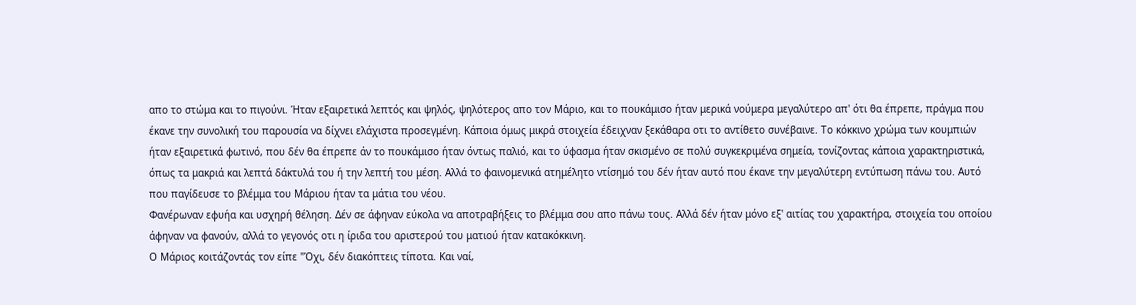απο το στώμα και το πιγούνι. Ήταν εξαιρετικά λεπτός και ψηλός, ψηλότερος απο τον Μάριο, και το πουκάμισο ήταν μερικά νούμερα μεγαλύτερο απ' ότι θα έπρεπε, πράγμα που έκανε την συνολική του παρουσία να δίχνει ελάχιστα προσεγμένη. Κάποια όμως μικρά στοιχεία έδειχναν ξεκάθαρα οτι το αντίθετο συνέβαινε. Το κόκκινο χρώμα των κουμπιών ήταν εξαιρετικά φωτινό, που δέν θα έπρεπε άν το πουκάμισο ήταν όντως παλιό, και το ύφασμα ήταν σκισμένο σε πολύ συγκεκριμένα σημεία, τονίζοντας κάποια χαρακτηριστικά, όπως τα μακριά και λεπτά δάκτυλά του ή την λεπτή του μέση. Αλλά το φαινομενικά ατημέλητο ντίσημό του δέν ήταν αυτό που έκανε την μεγαλύτερη εντύπωση πάνω του. Αυτό που παγίδευσε το βλέμμα του Μάριου ήταν τα μάτια του νέου.
Φανέρωναν εφυήα και υσχηρή θέληση. Δέν σε άφηναν εύκολα να αποτραβήξεις το βλέμμα σου απο πάνω τους. Αλλά δέν ήταν μόνο εξ' αιτίας του χαρακτήρα, στοιχεία του οποίου άφηναν να φανούν, αλλά το γεγονός οτι η ίριδα του αριστερού του ματιού ήταν κατακόκκινη.
Ο Μάριος κοιτάζοντάς τον είπε "Όχι, δέν διακόπτεις τίποτα. Και ναί,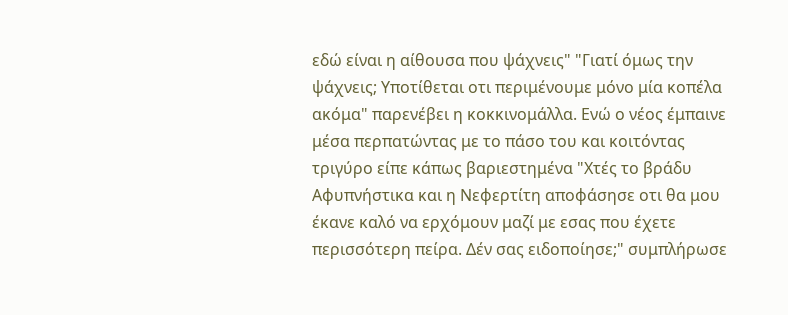εδώ είναι η αίθουσα που ψάχνεις" "Γιατί όμως την ψάχνεις; Υποτίθεται οτι περιμένουμε μόνο μία κοπέλα ακόμα" παρενέβει η κοκκινομάλλα. Ενώ ο νέος έμπαινε μέσα περπατώντας με το πάσο του και κοιτόντας τριγύρο είπε κάπως βαριεστημένα "Χτές το βράδυ Αφυπνήστικα και η Νεφερτίτη αποφάσησε οτι θα μου έκανε καλό να ερχόμουν μαζί με εσας που έχετε περισσότερη πείρα. Δέν σας ειδοποίησε;" συμπλήρωσε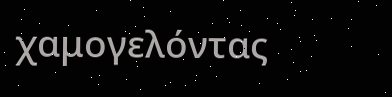χαμογελόντας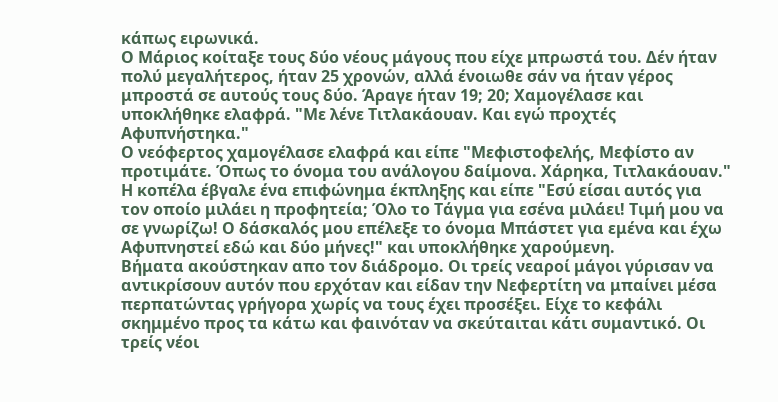κάπως ειρωνικά.
Ο Μάριος κοίταξε τους δύο νέους μάγους που είχε μπρωστά του. Δέν ήταν πολύ μεγαλήτερος, ήταν 25 χρονών, αλλά ένοιωθε σάν να ήταν γέρος μπροστά σε αυτούς τους δύο. Άραγε ήταν 19; 20; Χαμογέλασε και υποκλήθηκε ελαφρά. "Με λένε Τιτλακάουαν. Και εγώ προχτές Αφυπνήστηκα."
Ο νεόφερτος χαμογέλασε ελαφρά και είπε "Μεφιστοφελής, Μεφίστο αν προτιμάτε. Όπως το όνομα του ανάλογου δαίμονα. Χάρηκα, Τιτλακάουαν." Η κοπέλα έβγαλε ένα επιφώνημα έκπληξης και είπε "Εσύ είσαι αυτός για τον οποίο μιλάει η προφητεία; Όλο το Τάγμα για εσένα μιλάει! Τιμή μου να σε γνωρίζω! Ο δάσκαλός μου επέλεξε το όνομα Μπάστετ για εμένα και έχω Αφυπνηστεί εδώ και δύο μήνες!" και υποκλήθηκε χαρούμενη.
Βήματα ακούστηκαν απο τον διάδρομο. Οι τρείς νεαροί μάγοι γύρισαν να αντικρίσουν αυτόν που ερχόταν και είδαν την Νεφερτίτη να μπαίνει μέσα περπατώντας γρήγορα χωρίς να τους έχει προσέξει. Είχε το κεφάλι σκημμένο προς τα κάτω και φαινόταν να σκεύταιται κάτι συμαντικό. Οι τρείς νέοι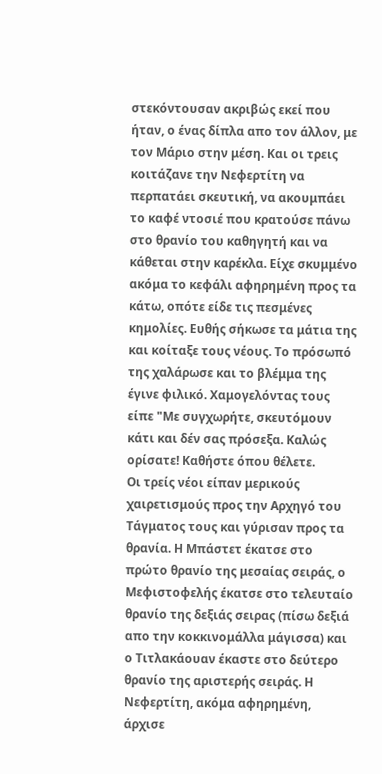στεκόντουσαν ακριβώς εκεί που ήταν, ο ένας δίπλα απο τον άλλον, με τον Μάριο στην μέση. Και οι τρεις κοιτάζανε την Νεφερτίτη να περπατάει σκευτική, να ακουμπάει το καφέ ντοσιέ που κρατούσε πάνω στο θρανίο του καθηγητή και να κάθεται στην καρέκλα. Είχε σκυμμένο ακόμα το κεφάλι αφηρημένη προς τα κάτω, οπότε είδε τις πεσμένες κημολίες. Ευθής σήκωσε τα μάτια της και κοίταξε τους νέους. Το πρόσωπό της χαλάρωσε και το βλέμμα της έγινε φιλικό. Χαμογελόντας τους είπε "Με συγχωρήτε, σκευτόμουν κάτι και δέν σας πρόσεξα. Καλώς ορίσατε! Καθήστε όπου θέλετε.
Οι τρείς νέοι είπαν μερικούς χαιρετισμούς προς την Αρχηγό του Τάγματος τους και γύρισαν προς τα θρανία. Η Μπάστετ έκατσε στο πρώτο θρανίο της μεσαίας σειράς, ο Μεφιστοφελής έκατσε στο τελευταίο θρανίο της δεξιάς σειρας (πίσω δεξιά απο την κοκκινομάλλα μάγισσα) και ο Τιτλακάουαν έκαστε στο δεύτερο θρανίο της αριστερής σειράς. Η Νεφερτίτη, ακόμα αφηρημένη, άρχισε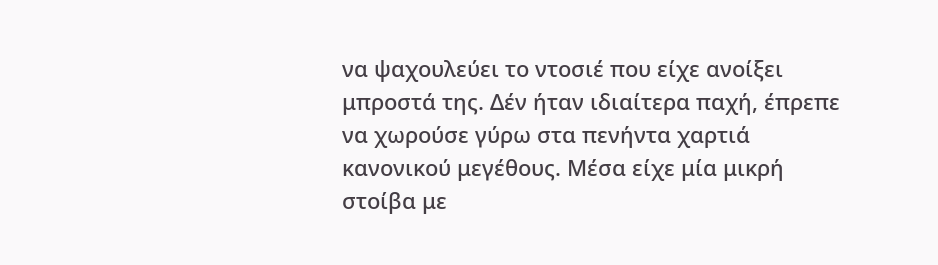να ψαχουλεύει το ντοσιέ που είχε ανοίξει μπροστά της. Δέν ήταν ιδιαίτερα παχή, έπρεπε να χωρούσε γύρω στα πενήντα χαρτιά κανονικού μεγέθους. Μέσα είχε μία μικρή στοίβα με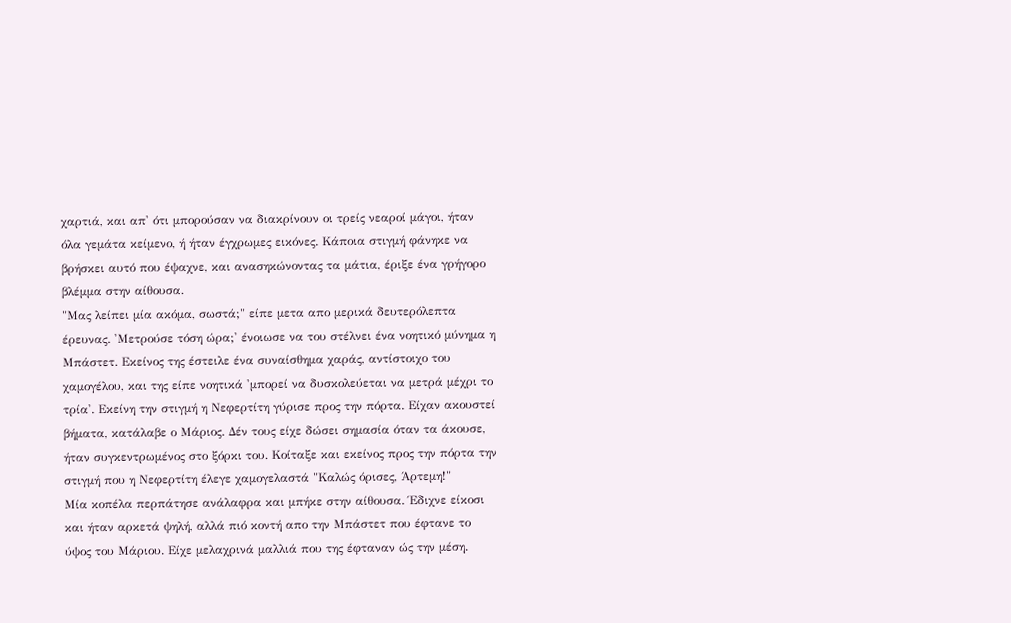χαρτιά, και απ' ότι μπορούσαν να διακρίνουν οι τρείς νεαροί μάγοι, ήταν όλα γεμάτα κείμενο, ή ήταν έγχρωμες εικόνες. Κάποια στιγμή φάνηκε να βρήσκει αυτό που έψαχνε, και ανασηκώνοντας τα μάτια, έριξε ένα γρήγορο βλέμμα στην αίθουσα.
"Μας λείπει μία ακόμα, σωστά;" είπε μετα απο μερικά δευτερόλεπτα έρευνας. 'Μετρούσε τόση ώρα;' ένοιωσε να του στέλνει ένα νοητικό μύνημα η Μπάστετ. Εκείνος της έστειλε ένα συναίσθημα χαράς, αντίστοιχο του χαμογέλου, και της είπε νοητικά 'μπορεί να δυσκολεύεται να μετρά μέχρι το τρία'. Εκείνη την στιγμή η Νεφερτίτη γύρισε προς την πόρτα. Είχαν ακουστεί βήματα, κατάλαβε ο Μάριος. Δέν τους είχε δώσει σημασία όταν τα άκουσε, ήταν συγκεντρωμένος στο ξόρκι του. Κοίταξε και εκείνος προς την πόρτα την στιγμή που η Νεφερτίτη έλεγε χαμογελαστά "Καλώς όρισες, Άρτεμη!"
Μία κοπέλα περπάτησε ανάλαφρα και μπήκε στην αίθουσα. Έδιχνε είκοσι και ήταν αρκετά ψηλή, αλλά πιό κοντή απο την Μπάστετ που έφτανε το ύψος του Μάριου. Είχε μελαχρινά μαλλιά που της έφταναν ώς την μέση.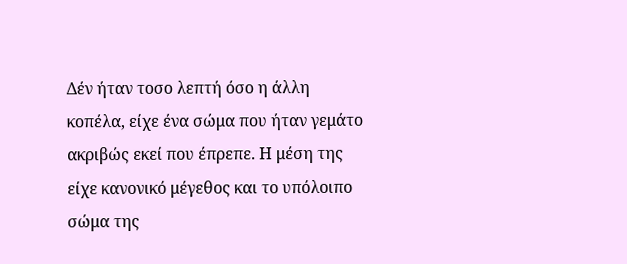Δέν ήταν τοσο λεπτή όσο η άλλη κοπέλα, είχε ένα σώμα που ήταν γεμάτο ακριβώς εκεί που έπρεπε. Η μέση της είχε κανονικό μέγεθος και το υπόλοιπο σώμα της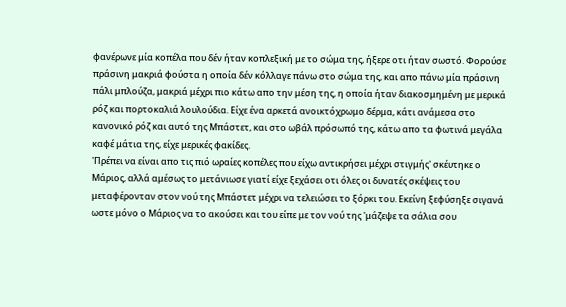φανέρωνε μία κοπέλα που δέν ήταν κοπλεξική με το σώμα της, ήξερε οτι ήταν σωστό. Φορούσε πράσινη μακριά φούστα η οποία δέν κόλλαγε πάνω στο σώμα της, και απο πάνω μία πράσινη πάλι μπλούζα, μακριά μέχρι πιο κάτω απο την μέση της, η οποία ήταν διακοσμημένη με μερικά ρόζ και πορτοκαλιά λουλούδια. Είχε ένα αρκετά ανοικτόχρωμο δέρμα, κάτι ανάμεσα στο κανονικό ρόζ και αυτό της Μπάστετ, και στο ωβάλ πρόσωπό της, κάτω απο τα φωτινά μεγάλα καφέ μάτια της, είχε μερικές φακίδες.
'Πρέπει να είναι απο τις πιό ωραίες κοπέλες που είχω αντικρήσει μέχρι στιγμής' σκέυτηκε ο Μάριος, αλλά αμέσως το μετάνιωσε γιατί είχε ξεχάσει οτι όλες οι δυνατές σκέψεις του μεταφέρονταν στον νού της Μπάστετ μέχρι να τελειώσει το ξόρκι του. Εκείνη ξεφύσηξε σιγανά ωστε μόνο ο Μάριος να το ακούσει και του είπε με τον νού της 'μάζεψε τα σάλια σου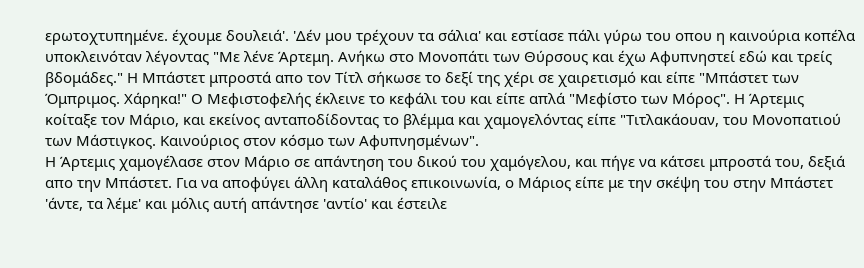ερωτοχτυπημένε. έχουμε δουλειά'. 'Δέν μου τρέχουν τα σάλια' και εστίασε πάλι γύρω του οπου η καινούρια κοπέλα υποκλεινόταν λέγοντας "Με λένε Άρτεμη. Ανήκω στο Μονοπάτι των Θύρσους και έχω Αφυπνηστεί εδώ και τρείς βδομάδες." Η Μπάστετ μπροστά απο τον Τίτλ σήκωσε το δεξί της χέρι σε χαιρετισμό και είπε "Μπάστετ των Όμπριμος. Χάρηκα!" Ο Μεφιστοφελής έκλεινε το κεφάλι του και είπε απλά "Μεφίστο των Μόρος". Η Άρτεμις κοίταξε τον Μάριο, και εκείνος ανταποδίδοντας το βλέμμα και χαμογελόντας είπε "Τιτλακάουαν, του Μονοπατιού των Μάστιγκος. Καινούριος στον κόσμο των Αφυπνησμένων".
Η Άρτεμις χαμογέλασε στον Μάριο σε απάντηση του δικού του χαμόγελου, και πήγε να κάτσει μπροστά του, δεξιά απο την Μπάστετ. Για να αποφύγει άλλη καταλάθος επικοινωνία, ο Μάριος είπε με την σκέψη του στην Μπάστετ 'άντε, τα λέμε' και μόλις αυτή απάντησε 'αντίο' και έστειλε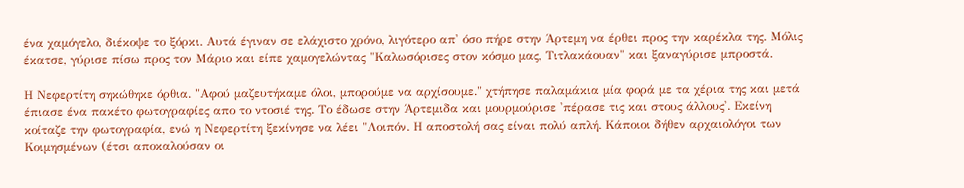ένα χαμόγελο, διέκοψε το ξόρκι. Αυτά έγιναν σε ελάχιστο χρόνο, λιγότερο απ' όσο πήρε στην Άρτεμη να έρθει προς την καρέκλα της. Μόλις έκατσε, γύρισε πίσω προς τον Μάριο και είπε χαμογελώντας "Καλωσόρισες στον κόσμο μας, Τιτλακάουαν" και ξαναγύρισε μπροστά.

Η Νεφερτίτη σηκώθηκε όρθια. "Αφού μαζευτήκαμε όλοι, μπορούμε να αρχίσουμε." χτήπησε παλαμάκια μία φορά με τα χέρια της και μετά έπιασε ένα πακέτο φωτογραφίες απο το ντοσιέ της. Το έδωσε στην Άρτεμιδα και μουρμούρισε 'πέρασε τις και στους άλλους'. Εκείνη κοίταζε την φωτογραφία, ενώ η Νεφερτίτη ξεκίνησε να λέει "Λοιπόν. Η αποστολή σας είναι πολύ απλή. Κάποιοι δήθεν αρχαιολόγοι των Κοιμησμένων (έτσι αποκαλούσαν οι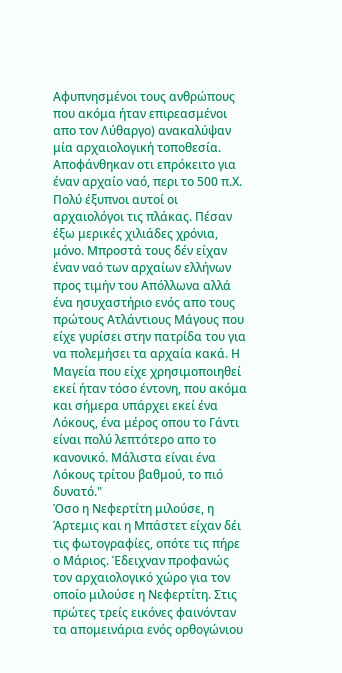Αφυπνησμένοι τους ανθρώπους που ακόμα ήταν επιρεασμένοι απο τον Λύθαργο) ανακαλύψαν μία αρχαιολογική τοποθεσία. Αποφάνθηκαν οτι επρόκειτο για έναν αρχαίο ναό, περι το 500 π.Χ. Πολύ έξυπνοι αυτοί οι αρχαιολόγοι τις πλάκας. Πέσαν έξω μερικές χιλιάδες χρόνια, μόνο. Μπροστά τους δέν είχαν έναν ναό των αρχαίων ελλήνων προς τιμήν του Απόλλωνα αλλά ένα ησυχαστήριο ενός απο τους πρώτους Ατλάντιους Μάγους που είχε γυρίσει στην πατρίδα του για να πολεμήσει τα αρχαία κακά. Η Μαγεία που είχε χρησιμοποιηθεί εκεί ήταν τόσο έντονη, που ακόμα και σήμερα υπάρχει εκεί ένα Λόκους, ένα μέρος οπου το Γάντι είναι πολύ λεπτότερο απο το κανονικό. Μάλιστα είναι ένα Λόκους τρίτου βαθμού, το πιό δυνατό."
Όσο η Νεφερτίτη μιλούσε, η Άρτεμις και η Μπάστετ είχαν δέι τις φωτογραφίες, οπότε τις πήρε ο Μάριος. Έδειχναν προφανώς τον αρχαιολογικό χώρο για τον οποίο μιλούσε η Νεφερτίτη. Στις πρώτες τρείς εικόνες φαινόνταν τα απομεινάρια ενός ορθογώνιου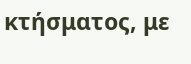κτήσματος, με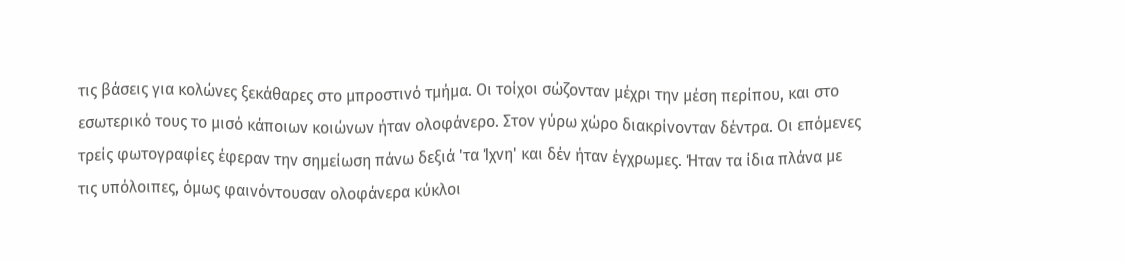τις βάσεις για κολώνες ξεκάθαρες στο μπροστινό τμήμα. Οι τοίχοι σώζονταν μέχρι την μέση περίπου, και στο εσωτερικό τους το μισό κάποιων κοιώνων ήταν ολοφάνερο. Στον γύρω χώρο διακρίνονταν δέντρα. Οι επόμενες τρείς φωτογραφίες έφεραν την σημείωση πάνω δεξιά 'τα Ίχνη' και δέν ήταν έγχρωμες. Ήταν τα ίδια πλάνα με τις υπόλοιπες, όμως φαινόντουσαν ολοφάνερα κύκλοι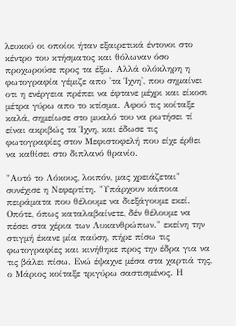λευκού οι οποίοι ήταν εξαιρετικά έντονοι στο κέντρο του κτήσματος και θόλωναν όσο προχωρούσε προς τα έξω. Αλλά ολόκληρη η φωτογραφία γέμιζε απο 'τα Ίχνη', που σημαίνει οτι η ενέργεια πρέπει να έφτανε μέχρι και είκοσι μέτρα γύρω απο το κτίσμα. Αφού τις κοίταξε καλά, σημείωσε στο μυαλό του να ρωτήσει τί είναι ακριβώς τα Ίχνη, και έδωσε τις φωτογραφίες στον Μεφιστοφελή που είχε έρθει να καθίσει στο διπλανό θρανίο.

"Αυτό το Λόκους, λοιπόν, μας χρειάζεται" συνέχισε η Νεφερτίτη. "Υπάρχουν κάποια πειράματα που θέλουμε να διεξάγουμε εκεί. Οπότε, όπως καταλαβαίνετε, δέν θέλουμε να πέσει στα χέρια των Λυκανθρώπων." εκείνη την στιγμή έκανε μία παύση, πήρε πίσω τις φωτογραφίες και κινήθηκε προς την έδρα για να τις βάλει πίσω. Ενώ έψαχνε μέσα στα χαρτιά της, ο Μάριος κοίταξε τριγύρω σαστισμένος. Η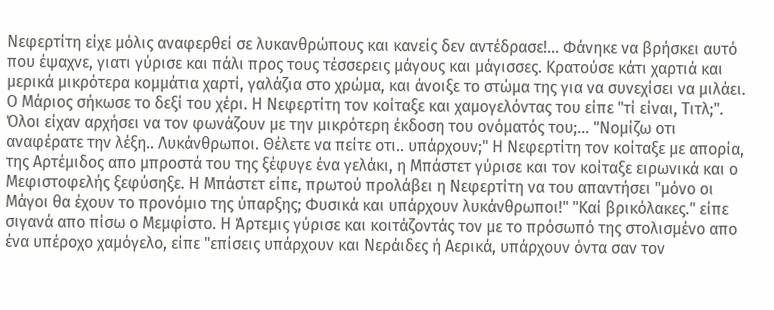Νεφερτίτη είχε μόλις αναφερθεί σε λυκανθρώπους και κανείς δεν αντέδρασε!... Φάνηκε να βρήσκει αυτό που έψαχνε, γιατι γύρισε και πάλι προς τους τέσσερεις μάγους και μάγισσες. Κρατούσε κάτι χαρτιά και μερικά μικρότερα κομμάτια χαρτί, γαλάζια στο χρώμα, και άνοιξε το στώμα της για να συνεχίσει να μιλάει. Ο Μάριος σήκωσε το δεξί του χέρι. Η Νεφερτίτη τον κοίταξε και χαμογελόντας του είπε "τί είναι, Τιτλ;". Όλοι είχαν αρχήσει να τον φωνάζουν με την μικρότερη έκδοση του ονόματός του;... "Νομίζω οτι αναφέρατε την λέξη.. Λυκάνθρωποι. Θέλετε να πείτε οτι.. υπάρχουν;" Η Νεφερτίτη τον κοίταξε με απορία, της Αρτέμιδος απο μπροστά του της ξέφυγε ένα γελάκι, η Μπάστετ γύρισε και τον κοίταξε ειρωνικά και ο Μεφιστοφελής ξεφύσηξε. Η Μπάστετ είπε, πρωτού προλάβει η Νεφερτίτη να του απαντήσει "μόνο οι Μάγοι θα έχουν το προνόμιο της ύπαρξης; Φυσικά και υπάρχουν λυκάνθρωποι!" "Καί βρικόλακες." είπε σιγανά απο πίσω ο Μεμφίστο. Η Άρτεμις γύρισε και κοιτάζοντάς τον με το πρόσωπό της στολισμένο απο ένα υπέροχο χαμόγελο, είπε "επίσεις υπάρχουν και Νεράιδες ή Αερικά, υπάρχουν όντα σαν τον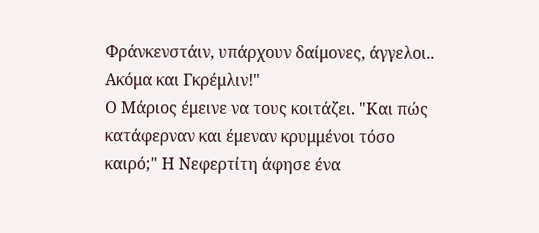Φράνκενστάιν, υπάρχουν δαίμονες, άγγελοι.. Ακόμα και Γκρέμλιν!"
Ο Μάριος έμεινε να τους κοιτάζει. "Και πώς κατάφερναν και έμεναν κρυμμένοι τόσο καιρό;" Η Νεφερτίτη άφησε ένα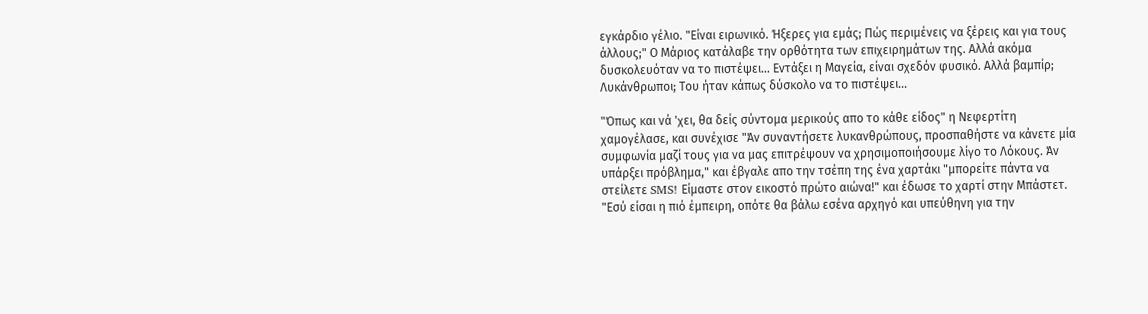εγκάρδιο γέλιο. "Είναι ειρωνικό. Ήξερες για εμάς; Πώς περιμένεις να ξέρεις και για τους άλλους;" Ο Μάριος κατάλαβε την ορθότητα των επιχειρημάτων της. Αλλά ακόμα δυσκολευόταν να το πιστέψει... Εντάξει η Μαγεία, είναι σχεδόν φυσικό. Αλλά βαμπίρ; Λυκάνθρωποι; Του ήταν κάπως δύσκολο να το πιστέψει...

"Όπως και νά 'χει, θα δείς σύντομα μερικούς απο το κάθε είδος" η Νεφερτίτη χαμογέλασε, και συνέχισε "Άν συναντήσετε λυκανθρώπους, προσπαθήστε να κάνετε μία συμφωνία μαζί τους για να μας επιτρέψουν να χρησιμοποιήσουμε λίγο το Λόκους. Άν υπάρξει πρόβλημα," και έβγαλε απο την τσέπη της ένα χαρτάκι "μπορείτε πάντα να στείλετε SMS! Είμαστε στον εικοστό πρώτο αιώνα!" και έδωσε το χαρτί στην Μπάστετ. "Εσύ είσαι η πιό έμπειρη, οπότε θα βάλω εσένα αρχηγό και υπεύθηνη για την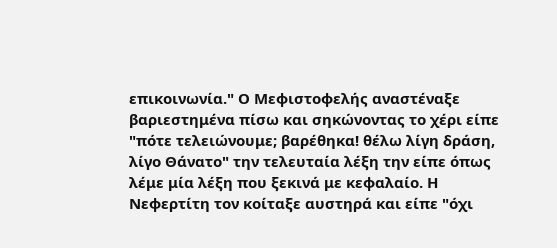επικοινωνία." Ο Μεφιστοφελής αναστέναξε βαριεστημένα πίσω και σηκώνοντας το χέρι είπε "πότε τελειώνουμε; βαρέθηκα! θέλω λίγη δράση, λίγο Θάνατο" την τελευταία λέξη την είπε όπως λέμε μία λέξη που ξεκινά με κεφαλαίο. Η Νεφερτίτη τον κοίταξε αυστηρά και είπε "όχι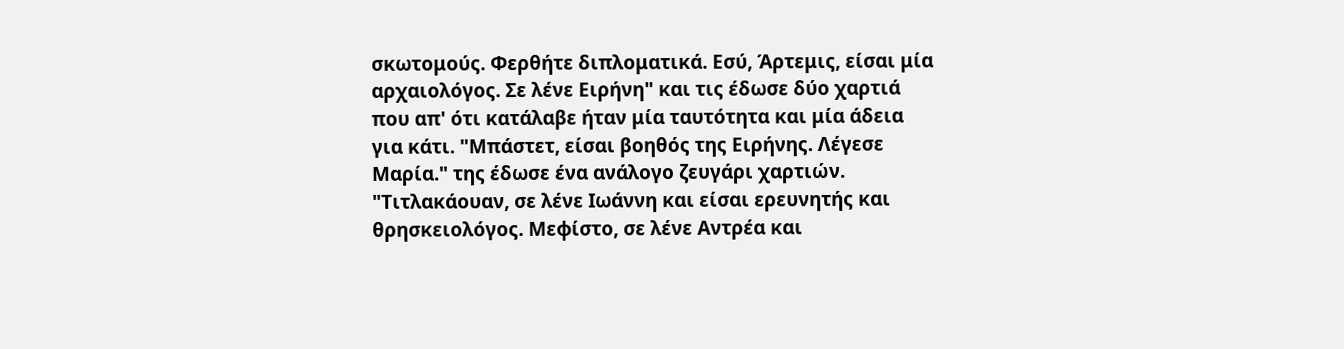σκωτομούς. Φερθήτε διπλοματικά. Εσύ, Άρτεμις, είσαι μία αρχαιολόγος. Σε λένε Ειρήνη" και τις έδωσε δύο χαρτιά που απ' ότι κατάλαβε ήταν μία ταυτότητα και μία άδεια για κάτι. "Μπάστετ, είσαι βοηθός της Ειρήνης. Λέγεσε Μαρία." της έδωσε ένα ανάλογο ζευγάρι χαρτιών. "Τιτλακάουαν, σε λένε Ιωάννη και είσαι ερευνητής και θρησκειολόγος. Μεφίστο, σε λένε Αντρέα και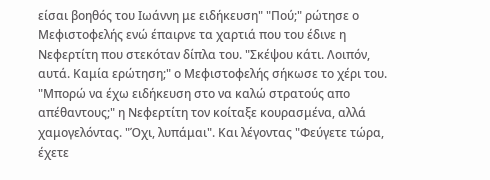είσαι βοηθός του Ιωάννη με ειδήκευση" "Πού;" ρώτησε ο Μεφιστοφελής ενώ έπαιρνε τα χαρτιά που του έδινε η Νεφερτίτη που στεκόταν δίπλα του. "Σκέψου κάτι. Λοιπόν, αυτά. Καμία ερώτηση;" ο Μεφιστοφελής σήκωσε το χέρι του. "Μπορώ να έχω ειδήκευση στο να καλώ στρατούς απο απέθαντους;" η Νεφερτίτη τον κοίταξε κουρασμένα, αλλά χαμογελόντας. "Όχι, λυπάμαι". Και λέγοντας "Φεύγετε τώρα, έχετε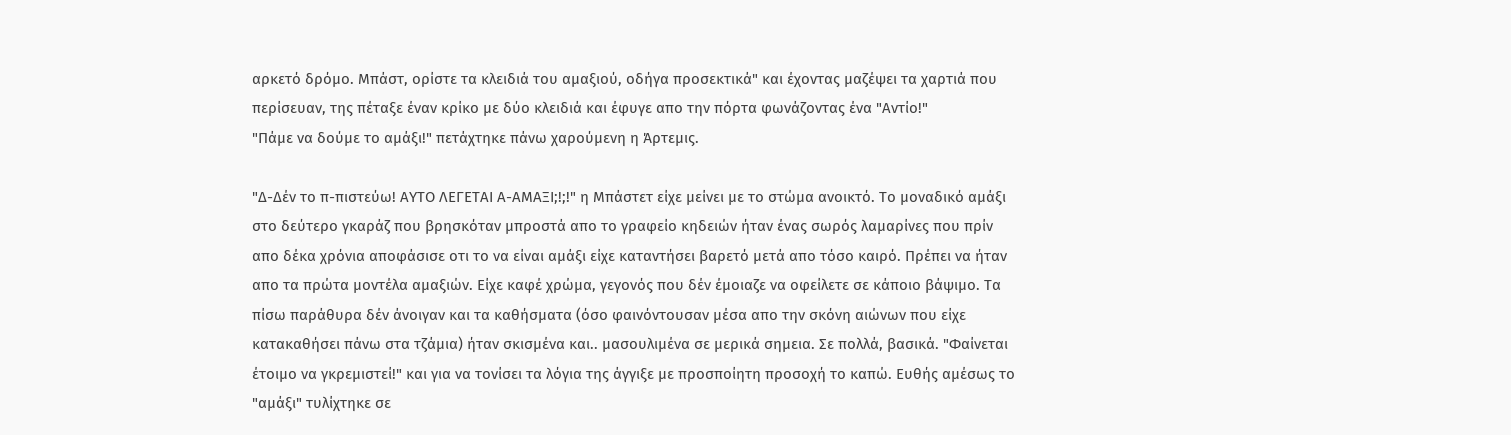αρκετό δρόμο. Μπάστ, ορίστε τα κλειδιά του αμαξιού, οδήγα προσεκτικά" και έχοντας μαζέψει τα χαρτιά που περίσευαν, της πέταξε έναν κρίκο με δύο κλειδιά και έφυγε απο την πόρτα φωνάζοντας ένα "Αντίο!"
"Πάμε να δούμε το αμάξι!" πετάχτηκε πάνω χαρούμενη η Άρτεμις.

"Δ-Δέν το π-πιστεύω! ΑΥΤΟ ΛΕΓΕΤΑΙ Α-ΑΜΑΞΙ;!;!" η Μπάστετ είχε μείνει με το στώμα ανοικτό. Το μοναδικό αμάξι στο δεύτερο γκαράζ που βρησκόταν μπροστά απο το γραφείο κηδειών ήταν ένας σωρός λαμαρίνες που πρίν απο δέκα χρόνια αποφάσισε οτι το να είναι αμάξι είχε καταντήσει βαρετό μετά απο τόσο καιρό. Πρέπει να ήταν απο τα πρώτα μοντέλα αμαξιών. Είχε καφέ χρώμα, γεγονός που δέν έμοιαζε να οφείλετε σε κάποιο βάψιμο. Τα πίσω παράθυρα δέν άνοιγαν και τα καθήσματα (όσο φαινόντουσαν μέσα απο την σκόνη αιώνων που είχε κατακαθήσει πάνω στα τζάμια) ήταν σκισμένα και.. μασουλιμένα σε μερικά σημεια. Σε πολλά, βασικά. "Φαίνεται έτοιμο να γκρεμιστεί!" και για να τονίσει τα λόγια της άγγιξε με προσποίητη προσοχή το καπώ. Ευθής αμέσως το "αμάξι" τυλίχτηκε σε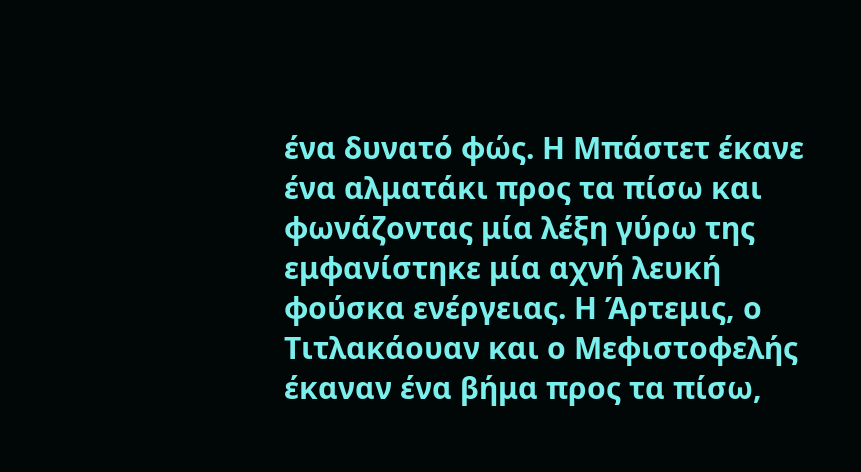ένα δυνατό φώς. Η Μπάστετ έκανε ένα αλματάκι προς τα πίσω και φωνάζοντας μία λέξη γύρω της εμφανίστηκε μία αχνή λευκή φούσκα ενέργειας. Η Άρτεμις, ο Τιτλακάουαν και ο Μεφιστοφελής έκαναν ένα βήμα προς τα πίσω,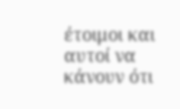έτοιμοι και αυτοί να κάνουν ότι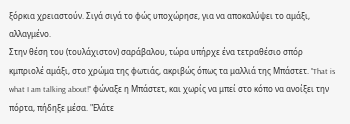ξόρκια χρειαστούν. Σιγά σιγά το φώς υποχώρησε, για να αποκαλύψει το αμάξι, αλλαγμένο.
Στην θέση του (τουλάχιστον) σαράβαλου, τώρα υπήρχε ένα τετραθέσιο σπόρ κμπριολέ αμάξι, στο χρώμα της φωτιάς, ακριβώς όπως τα μαλλιά της Μπάστετ. "That is what I am talking about!" φώναξε η Μπάστετ, και χωρίς να μπεί στο κόπο να ανοίξει την πόρτα, πήδηξε μέσα. "Ελάτε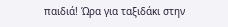παιδιά! Ώρα για ταξιδάκι στην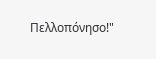Πελλοπόνησο!"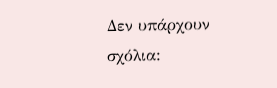Δεν υπάρχουν σχόλια: